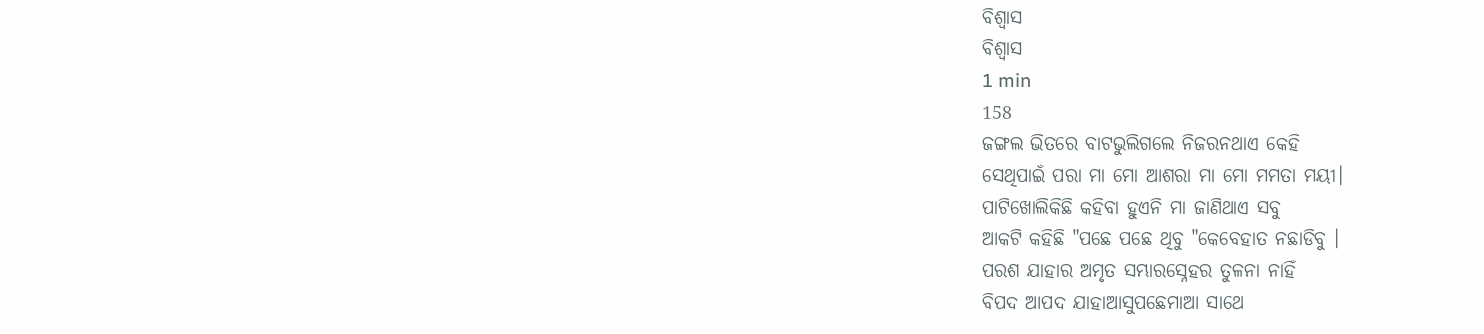ବିଶ୍ୱାସ
ବିଶ୍ୱାସ
1 min
158
ଜଙ୍ଗଲ ଭିତରେ ବାଟଭୁଲିଗଲେ ନିଜରନଥାଏ କେହି
ସେଥିପାଇଁ ପରା ମା ମୋ ଆଶରା ମା ମୋ ମମତା ମୟୀ।
ପାଟିଖୋଲିକିଛି କହିବା ହୁଏନି ମା ଜାଣିଥାଏ ସବୁ
ଆକଟି କହିଛି "ପଛେ ପଛେ ଥିବୁ "କେବେହାତ ନଛାଡିବୁ ।
ପରଶ ଯାହାର ଅମୃତ ସମ୍ଭାରସ୍ନେହର ତୁଳନା ନାହିଁ
ବିପଦ ଆପଦ ଯାହାଆସୁପଛେମାଆ ସାଥେ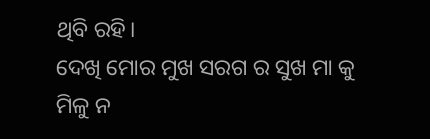ଥିବି ରହି।
ଦେଖି ମୋର ମୁଖ ସରଗ ର ସୁଖ ମା କୁ ମିଳୁ ନ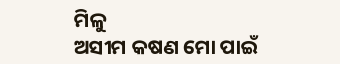ମିଳୁ
ଅସୀମ କଷଣ ମୋ ପାଇଁ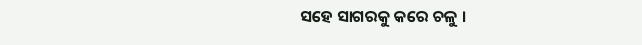ସହେ ସାଗରକୁ କରେ ଚଳୁ ।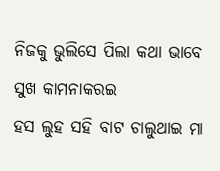ନିଜକୁ ଭୁଲିସେ ପିଲା କଥା ଭାବେ ସୁଖ କାମନାକରଇ
ହସ ଲୁହ ସହି ବାଟ ଚାଲୁଥାଇ ମା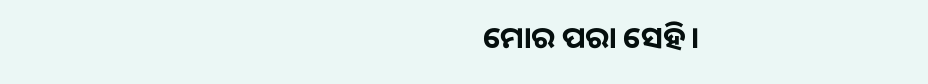ମୋର ପରା ସେହି।